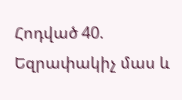Հոդված 40. Եզրափակիչ մաս և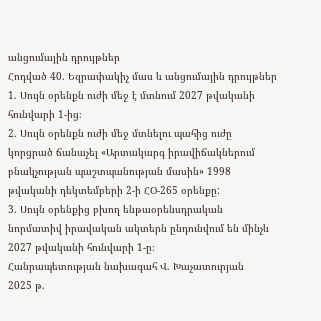անցումային դրույթներ
Հոդված 40. Եզրափակիչ մաս և անցումային դրույթներ
1. Սույն օրենքն ուժի մեջ է մտնում 2027 թվականի հունվարի 1-ից։
2. Սույն օրենքն ուժի մեջ մտնելու պահից ուժը կորցրած ճանաչել «Արտակարգ իրավիճակներում բնակչության պաշտպանության մասին» 1998 թվականի դեկտեմբերի 2-ի ՀՕ-265 օրենքը:
3. Սույն օրենքից բխող ենթաօրենսդրական նորմատիվ իրավական ակտերն ընդունվում են մինչև 2027 թվականի հունվարի 1-ը։
Հանրապետության նախագահ Վ. Խաչատուրյան
2025 թ.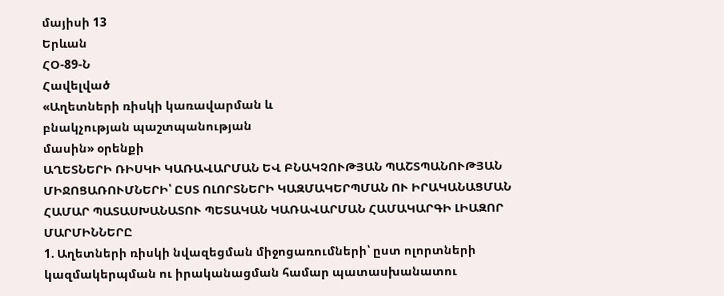մայիսի 13
Երևան
ՀՕ-89-Ն
Հավելված
«Աղետների ռիսկի կառավարման և
բնակչության պաշտպանության
մասին» օրենքի
ԱՂԵՏՆԵՐԻ ՌԻՍԿԻ ԿԱՌԱՎԱՐՄԱՆ ԵՎ ԲՆԱԿՉՈՒԹՅԱՆ ՊԱՇՏՊԱՆՈՒԹՅԱՆ ՄԻՋՈՑԱՌՈՒՄՆԵՐԻ՝ ԸՍՏ ՈԼՈՐՏՆԵՐԻ ԿԱԶՄԱԿԵՐՊՄԱՆ ՈՒ ԻՐԱԿԱՆԱՑՄԱՆ ՀԱՄԱՐ ՊԱՏԱՍԽԱՆԱՏՈՒ ՊԵՏԱԿԱՆ ԿԱՌԱՎԱՐՄԱՆ ՀԱՄԱԿԱՐԳԻ ԼԻԱԶՈՐ ՄԱՐՄԻՆՆԵՐԸ
1. Աղետների ռիսկի նվազեցման միջոցառումների՝ ըստ ոլորտների կազմակերպման ու իրականացման համար պատասխանատու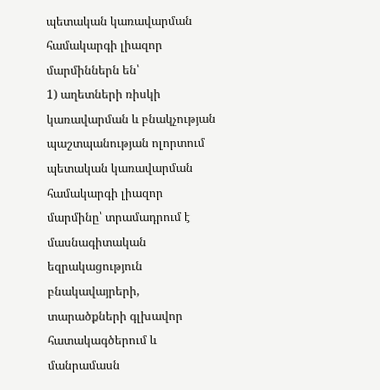պետական կառավարման համակարգի լիազոր մարմիններն են՝
1) աղետների ռիսկի կառավարման և բնակչության պաշտպանության ոլորտում պետական կառավարման համակարգի լիազոր մարմինը՝ տրամադրում է մասնագիտական եզրակացություն բնակավայրերի, տարածքների գլխավոր հատակագծերում և մանրամասն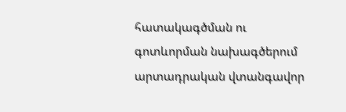հատակագծման ու գոտևորման նախագծերում արտադրական վտանգավոր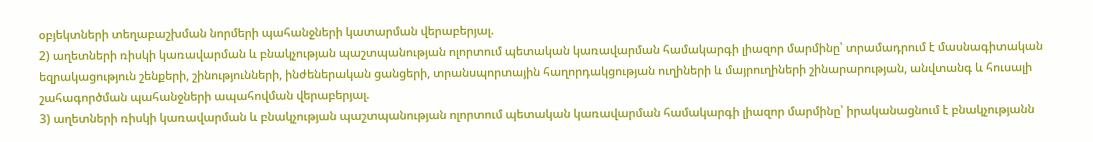օբյեկտների տեղաբաշխման նորմերի պահանջների կատարման վերաբերյալ.
2) աղետների ռիսկի կառավարման և բնակչության պաշտպանության ոլորտում պետական կառավարման համակարգի լիազոր մարմինը՝ տրամադրում է մասնագիտական եզրակացություն շենքերի, շինությունների, ինժեներական ցանցերի, տրանսպորտային հաղորդակցության ուղիների և մայրուղիների շինարարության, անվտանգ և հուսալի շահագործման պահանջների ապահովման վերաբերյալ.
3) աղետների ռիսկի կառավարման և բնակչության պաշտպանության ոլորտում պետական կառավարման համակարգի լիազոր մարմինը՝ իրականացնում է բնակչությանն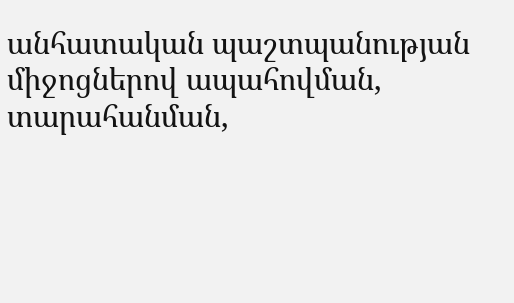անհատական պաշտպանության միջոցներով ապահովման, տարահանման,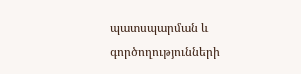պատսպարման և գործողությունների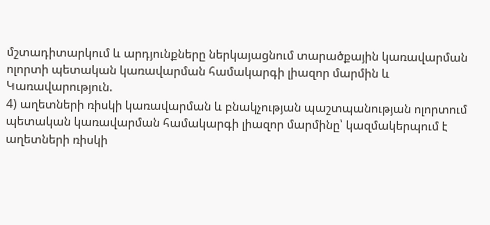մշտադիտարկում և արդյունքները ներկայացնում տարածքային կառավարման ոլորտի պետական կառավարման համակարգի լիազոր մարմին և Կառավարություն.
4) աղետների ռիսկի կառավարման և բնակչության պաշտպանության ոլորտում պետական կառավարման համակարգի լիազոր մարմինը՝ կազմակերպում է աղետների ռիսկի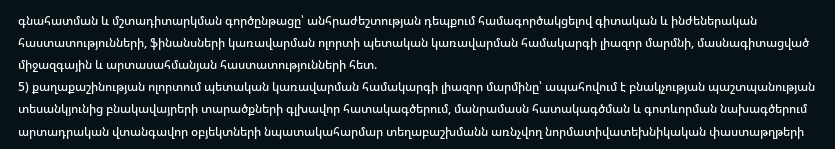գնահատման և մշտադիտարկման գործընթացը՝ անհրաժեշտության դեպքում համագործակցելով գիտական և ինժեներական հաստատությունների, ֆինանսների կառավարման ոլորտի պետական կառավարման համակարգի լիազոր մարմնի, մասնագիտացված միջազգային և արտասահմանյան հաստատությունների հետ.
5) քաղաքաշինության ոլորտում պետական կառավարման համակարգի լիազոր մարմինը՝ ապահովում է բնակչության պաշտպանության տեսանկյունից բնակավայրերի տարածքների գլխավոր հատակագծերում, մանրամասն հատակագծման և գոտևորման նախագծերում արտադրական վտանգավոր օբյեկտների նպատակահարմար տեղաբաշխմանն առնչվող նորմատիվատեխնիկական փաստաթղթերի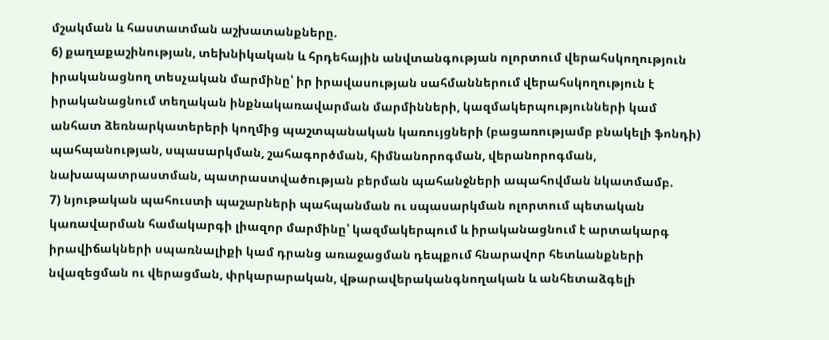մշակման և հաստատման աշխատանքները.
6) քաղաքաշինության, տեխնիկական և հրդեհային անվտանգության ոլորտում վերահսկողություն իրականացնող տեսչական մարմինը՝ իր իրավասության սահմաններում վերահսկողություն է իրականացնում տեղական ինքնակառավարման մարմինների, կազմակերպությունների կամ անհատ ձեռնարկատերերի կողմից պաշտպանական կառույցների (բացառությամբ բնակելի ֆոնդի) պահպանության, սպասարկման, շահագործման, հիմնանորոգման, վերանորոգման, նախապատրաստման, պատրաստվածության բերման պահանջների ապահովման նկատմամբ.
7) նյութական պահուստի պաշարների պահպանման ու սպասարկման ոլորտում պետական կառավարման համակարգի լիազոր մարմինը՝ կազմակերպում և իրականացնում է արտակարգ իրավիճակների սպառնալիքի կամ դրանց առաջացման դեպքում հնարավոր հետևանքների նվազեցման ու վերացման, փրկարարական, վթարավերականգնողական և անհետաձգելի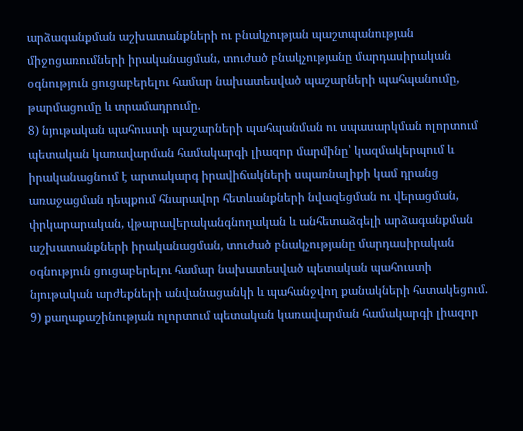արձագանքման աշխատանքների ու բնակչության պաշտպանության միջոցառումների իրականացման, տուժած բնակչությանը մարդասիրական օգնություն ցուցաբերելու համար նախատեսված պաշարների պահպանումը, թարմացումը և տրամադրումը.
8) նյութական պահուստի պաշարների պահպանման ու սպասարկման ոլորտում պետական կառավարման համակարգի լիազոր մարմինը՝ կազմակերպում և իրականացնում է արտակարգ իրավիճակների սպառնալիքի կամ դրանց առաջացման դեպքում հնարավոր հետևանքների նվազեցման ու վերացման, փրկարարական, վթարավերականգնողական և անհետաձգելի արձագանքման աշխատանքների իրականացման, տուժած բնակչությանը մարդասիրական օգնություն ցուցաբերելու համար նախատեսված պետական պահուստի նյութական արժեքների անվանացանկի և պահանջվող քանակների հստակեցում.
9) քաղաքաշինության ոլորտում պետական կառավարման համակարգի լիազոր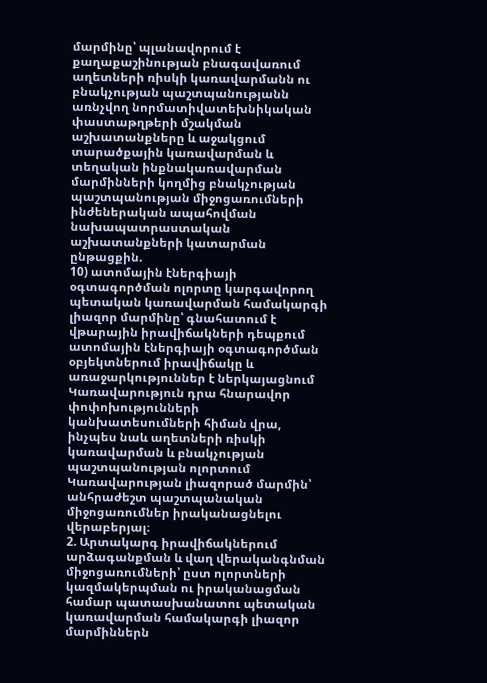մարմինը՝ պլանավորում է քաղաքաշինության բնագավառում աղետների ռիսկի կառավարմանն ու բնակչության պաշտպանությանն առնչվող նորմատիվատեխնիկական փաստաթղթերի մշակման աշխատանքները և աջակցում տարածքային կառավարման և տեղական ինքնակառավարման մարմինների կողմից բնակչության պաշտպանության միջոցառումների ինժեներական ապահովման նախապատրաստական աշխատանքների կատարման ընթացքին.
10) ատոմային էներգիայի օգտագործման ոլորտը կարգավորող պետական կառավարման համակարգի լիազոր մարմինը՝ գնահատում է վթարային իրավիճակների դեպքում ատոմային էներգիայի օգտագործման օբյեկտներում իրավիճակը և առաջարկություններ է ներկայացնում Կառավարություն դրա հնարավոր փոփոխությունների կանխատեսումների հիման վրա, ինչպես նաև աղետների ռիսկի կառավարման և բնակչության պաշտպանության ոլորտում Կառավարության լիազորած մարմին՝ անհրաժեշտ պաշտպանական միջոցառումներ իրականացնելու վերաբերյալ։
2. Արտակարգ իրավիճակներում արձագանքման և վաղ վերականգնման միջոցառումների՝ ըստ ոլորտների կազմակերպման ու իրականացման համար պատասխանատու պետական կառավարման համակարգի լիազոր մարմիններն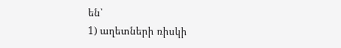են՝
1) աղետների ռիսկի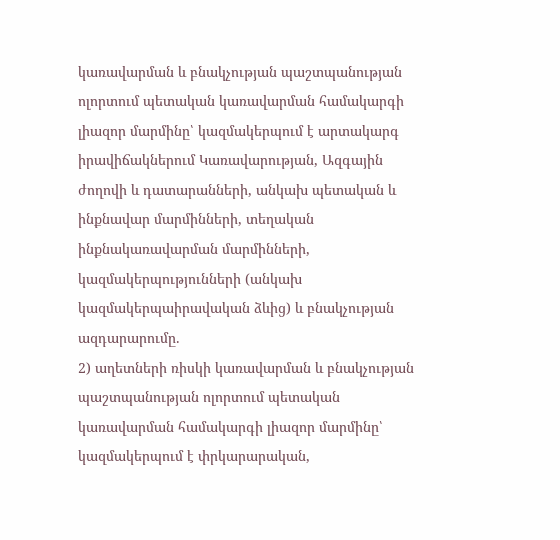կառավարման և բնակչության պաշտպանության ոլորտում պետական կառավարման համակարգի լիազոր մարմինը՝ կազմակերպում է արտակարգ իրավիճակներում Կառավարության, Ազգային ժողովի և դատարանների, անկախ պետական և ինքնավար մարմինների, տեղական ինքնակառավարման մարմինների, կազմակերպությունների (անկախ կազմակերպաիրավական ձևից) և բնակչության ազդարարումը.
2) աղետների ռիսկի կառավարման և բնակչության պաշտպանության ոլորտում պետական կառավարման համակարգի լիազոր մարմինը՝ կազմակերպում է փրկարարական,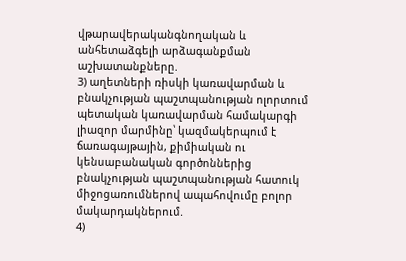վթարավերականգնողական և անհետաձգելի արձագանքման աշխատանքները.
3) աղետների ռիսկի կառավարման և բնակչության պաշտպանության ոլորտում պետական կառավարման համակարգի լիազոր մարմինը՝ կազմակերպում է ճառագայթային, քիմիական ու կենսաբանական գործոններից բնակչության պաշտպանության հատուկ միջոցառումներով ապահովումը բոլոր մակարդակներում.
4)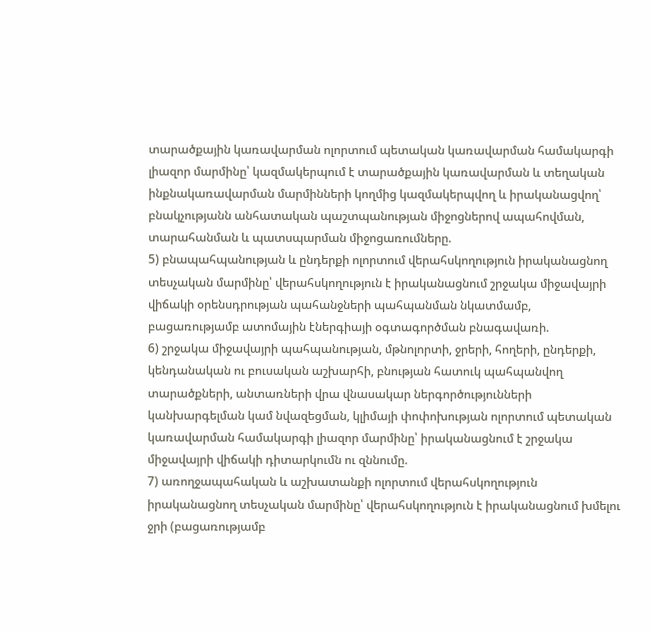տարածքային կառավարման ոլորտում պետական կառավարման համակարգի լիազոր մարմինը՝ կազմակերպում է տարածքային կառավարման և տեղական ինքնակառավարման մարմինների կողմից կազմակերպվող և իրականացվող՝ բնակչությանն անհատական պաշտպանության միջոցներով ապահովման, տարահանման և պատսպարման միջոցառումները.
5) բնապահպանության և ընդերքի ոլորտում վերահսկողություն իրականացնող տեսչական մարմինը՝ վերահսկողություն է իրականացնում շրջակա միջավայրի վիճակի օրենսդրության պահանջների պահպանման նկատմամբ, բացառությամբ ատոմային էներգիայի օգտագործման բնագավառի.
6) շրջակա միջավայրի պահպանության, մթնոլորտի, ջրերի, հողերի, ընդերքի, կենդանական ու բուսական աշխարհի, բնության հատուկ պահպանվող տարածքների, անտառների վրա վնասակար ներգործությունների կանխարգելման կամ նվազեցման, կլիմայի փոփոխության ոլորտում պետական կառավարման համակարգի լիազոր մարմինը՝ իրականացնում է շրջակա միջավայրի վիճակի դիտարկումն ու զննումը.
7) առողջապահական և աշխատանքի ոլորտում վերահսկողություն իրականացնող տեսչական մարմինը՝ վերահսկողություն է իրականացնում խմելու ջրի (բացառությամբ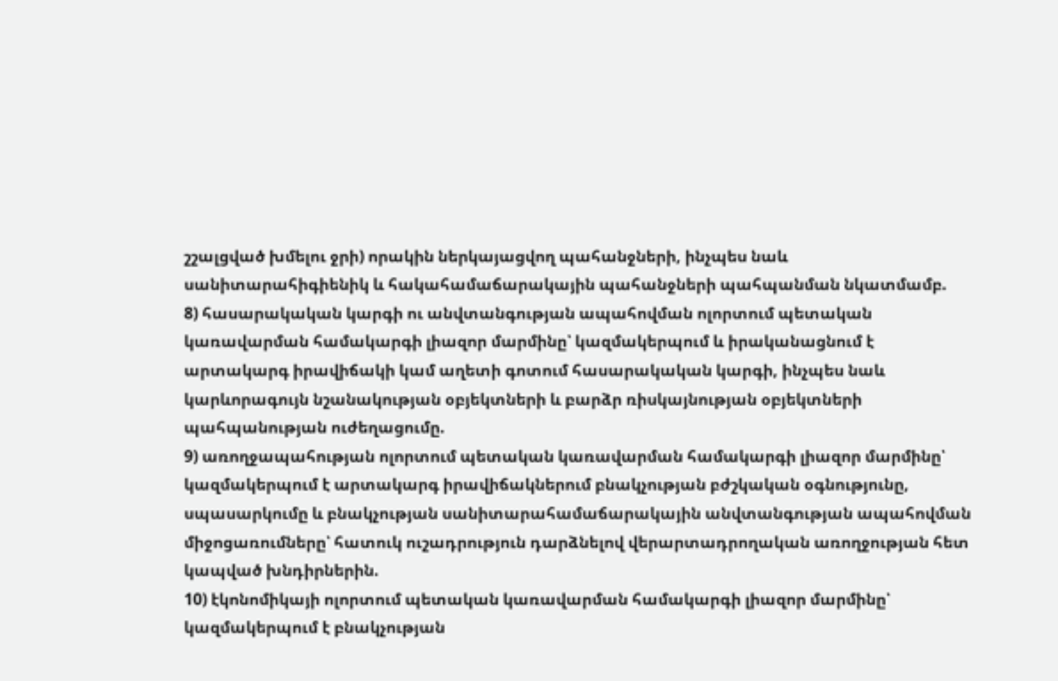շշալցված խմելու ջրի) որակին ներկայացվող պահանջների, ինչպես նաև սանիտարահիգիենիկ և հակահամաճարակային պահանջների պահպանման նկատմամբ.
8) հասարակական կարգի ու անվտանգության ապահովման ոլորտում պետական կառավարման համակարգի լիազոր մարմինը՝ կազմակերպում և իրականացնում է արտակարգ իրավիճակի կամ աղետի գոտում հասարակական կարգի, ինչպես նաև կարևորագույն նշանակության օբյեկտների և բարձր ռիսկայնության օբյեկտների պահպանության ուժեղացումը.
9) առողջապահության ոլորտում պետական կառավարման համակարգի լիազոր մարմինը՝ կազմակերպում է արտակարգ իրավիճակներում բնակչության բժշկական օգնությունը, սպասարկումը և բնակչության սանիտարահամաճարակային անվտանգության ապահովման միջոցառումները՝ հատուկ ուշադրություն դարձնելով վերարտադրողական առողջության հետ կապված խնդիրներին.
10) էկոնոմիկայի ոլորտում պետական կառավարման համակարգի լիազոր մարմինը՝ կազմակերպում է բնակչության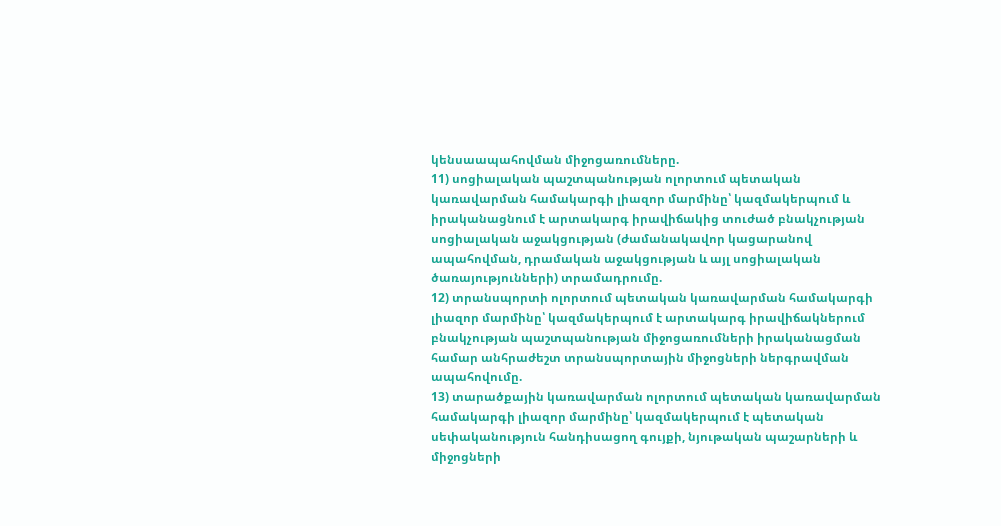կենսաապահովման միջոցառումները.
11) սոցիալական պաշտպանության ոլորտում պետական կառավարման համակարգի լիազոր մարմինը՝ կազմակերպում և իրականացնում է արտակարգ իրավիճակից տուժած բնակչության սոցիալական աջակցության (ժամանակավոր կացարանով ապահովման, դրամական աջակցության և այլ սոցիալական ծառայությունների) տրամադրումը.
12) տրանսպորտի ոլորտում պետական կառավարման համակարգի լիազոր մարմինը՝ կազմակերպում է արտակարգ իրավիճակներում բնակչության պաշտպանության միջոցառումների իրականացման համար անհրաժեշտ տրանսպորտային միջոցների ներգրավման ապահովումը.
13) տարածքային կառավարման ոլորտում պետական կառավարման համակարգի լիազոր մարմինը՝ կազմակերպում է պետական սեփականություն հանդիսացող գույքի, նյութական պաշարների և միջոցների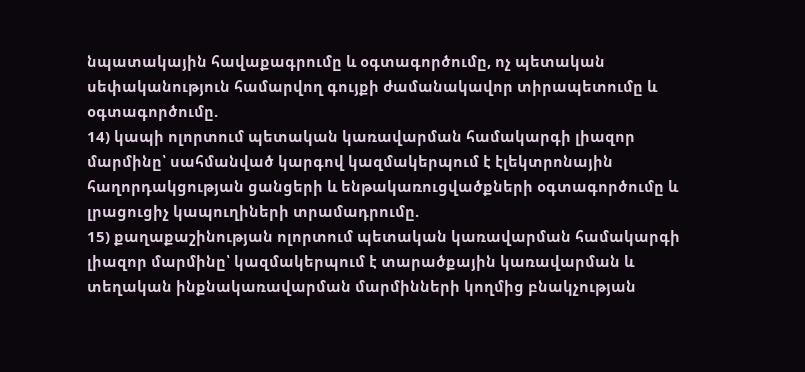նպատակային հավաքագրումը և օգտագործումը, ոչ պետական սեփականություն համարվող գույքի ժամանակավոր տիրապետումը և օգտագործումը.
14) կապի ոլորտում պետական կառավարման համակարգի լիազոր մարմինը՝ սահմանված կարգով կազմակերպում է էլեկտրոնային հաղորդակցության ցանցերի և ենթակառուցվածքների օգտագործումը և լրացուցիչ կապուղիների տրամադրումը.
15) քաղաքաշինության ոլորտում պետական կառավարման համակարգի լիազոր մարմինը՝ կազմակերպում է տարածքային կառավարման և տեղական ինքնակառավարման մարմինների կողմից բնակչության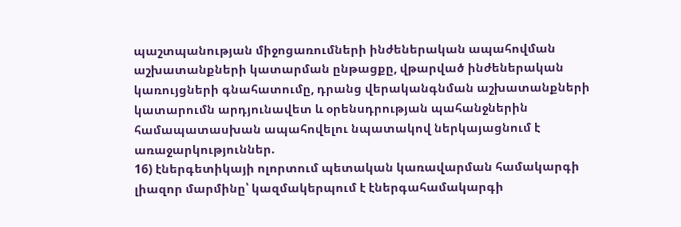պաշտպանության միջոցառումների ինժեներական ապահովման աշխատանքների կատարման ընթացքը, վթարված ինժեներական կառույցների գնահատումը, դրանց վերականգնման աշխատանքների կատարումն արդյունավետ և օրենսդրության պահանջներին համապատասխան ապահովելու նպատակով ներկայացնում է առաջարկություններ.
16) էներգետիկայի ոլորտում պետական կառավարման համակարգի լիազոր մարմինը՝ կազմակերպում է էներգահամակարգի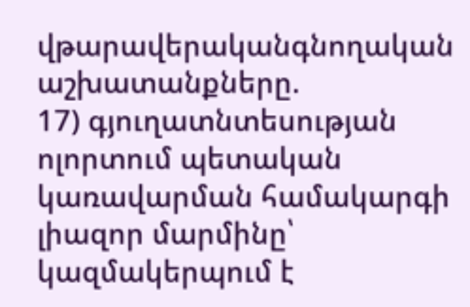վթարավերականգնողական աշխատանքները.
17) գյուղատնտեսության ոլորտում պետական կառավարման համակարգի լիազոր մարմինը՝ կազմակերպում է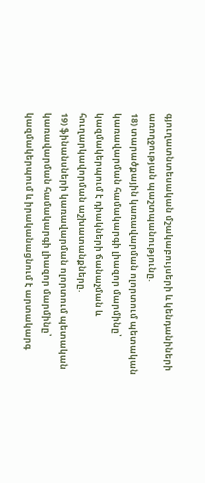գյուղատնտեսական մշակաբույսերի և կենդանիների առողջության պաշտպանությունը.
18) տարածքային կառավարման ոլորտում պետական կառավարման համակարգի լիազոր մարմինը՝ կազմակերպում է դիակների ճանաչման և հուղարկավորման աշխատանքները.
19) ֆինանսների կառավարման ոլորտում պետական կառավարման համակարգի լիազոր մարմինը՝ կազմակերպում և իրականացնում է արտակարգ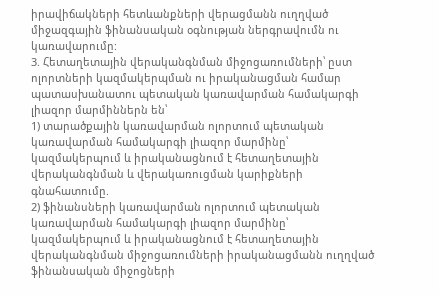իրավիճակների հետևանքների վերացմանն ուղղված միջազգային ֆինանսական օգնության ներգրավումն ու կառավարումը:
3. Հետաղետային վերականգնման միջոցառումների՝ ըստ ոլորտների կազմակերպման ու իրականացման համար պատասխանատու պետական կառավարման համակարգի լիազոր մարմիններն են՝
1) տարածքային կառավարման ոլորտում պետական կառավարման համակարգի լիազոր մարմինը՝ կազմակերպում և իրականացնում է հետաղետային վերականգնման և վերակառուցման կարիքների գնահատումը.
2) ֆինանսների կառավարման ոլորտում պետական կառավարման համակարգի լիազոր մարմինը՝ կազմակերպում և իրականացնում է հետաղետային վերականգնման միջոցառումների իրականացմանն ուղղված ֆինանսական միջոցների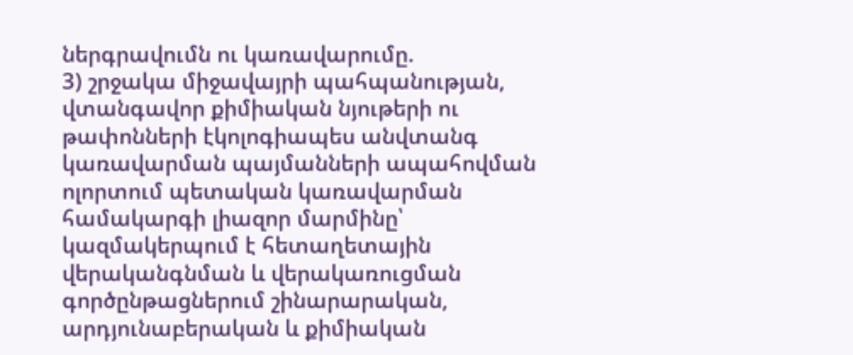ներգրավումն ու կառավարումը.
3) շրջակա միջավայրի պահպանության, վտանգավոր քիմիական նյութերի ու թափոնների էկոլոգիապես անվտանգ կառավարման պայմանների ապահովման ոլորտում պետական կառավարման համակարգի լիազոր մարմինը՝ կազմակերպում է հետաղետային վերականգնման և վերակառուցման գործընթացներում շինարարական, արդյունաբերական և քիմիական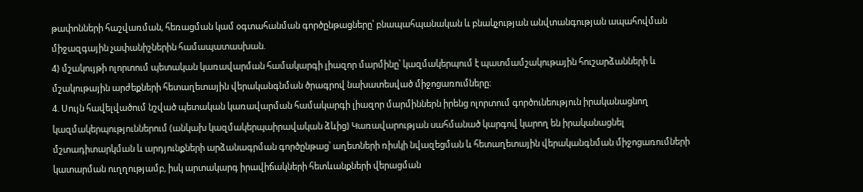թափոնների հաշվառման, հեռացման կամ օգտահանման գործընթացները՝ բնապահպանական և բնակչության անվտանգության ապահովման միջազգային չափանիշներին համապատասխան.
4) մշակույթի ոլորտում պետական կառավարման համակարգի լիազոր մարմինը՝ կազմակերպում է պատմամշակութային հուշարձանների և մշակութային արժեքների հետաղետային վերականգնման ծրագրով նախատեսված միջոցառումները։
4. Սույն հավելվածում նշված պետական կառավարման համակարգի լիազոր մարմիններն իրենց ոլորտում գործունեություն իրականացնող կազմակերպություններում (անկախ կազմակերպաիրավական ձևից) Կառավարության սահմանած կարգով կարող են իրականացնել մշտադիտարկման և արդյունքների արձանագրման գործընթաց՝ աղետների ռիսկի նվազեցման և հետաղետային վերականգնման միջոցառումների կատարման ուղղությամբ, իսկ արտակարգ իրավիճակների հետևանքների վերացման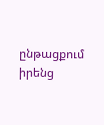ընթացքում իրենց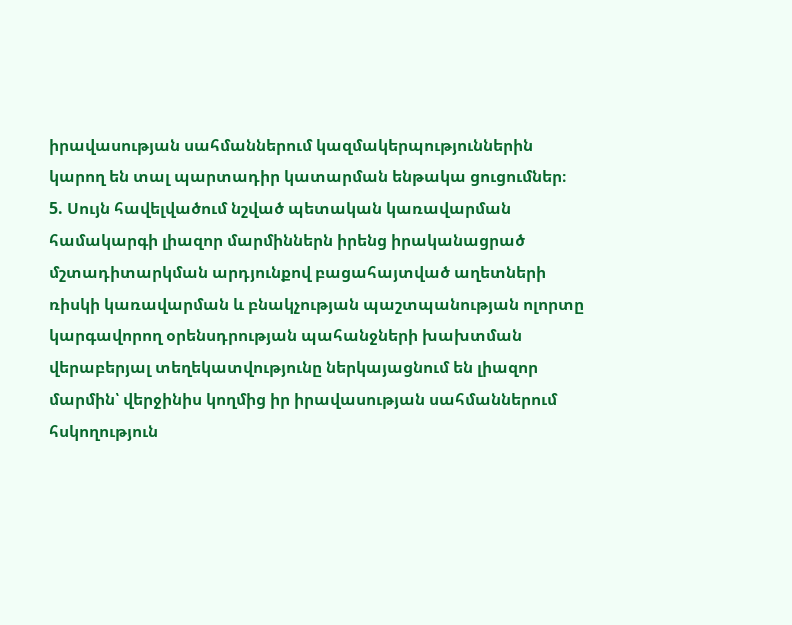իրավասության սահմաններում կազմակերպություններին կարող են տալ պարտադիր կատարման ենթակա ցուցումներ։
5. Սույն հավելվածում նշված պետական կառավարման համակարգի լիազոր մարմիններն իրենց իրականացրած մշտադիտարկման արդյունքով բացահայտված աղետների ռիսկի կառավարման և բնակչության պաշտպանության ոլորտը կարգավորող օրենսդրության պահանջների խախտման վերաբերյալ տեղեկատվությունը ներկայացնում են լիազոր մարմին՝ վերջինիս կողմից իր իրավասության սահմաններում հսկողություն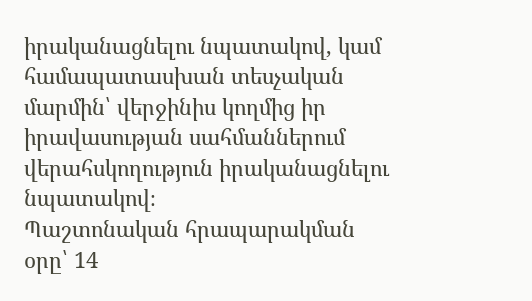իրականացնելու նպատակով, կամ համապատասխան տեսչական մարմին՝ վերջինիս կողմից իր իրավասության սահմաններում վերահսկողություն իրականացնելու նպատակով։
Պաշտոնական հրապարակման օրը՝ 14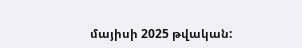մայիսի 2025 թվական: